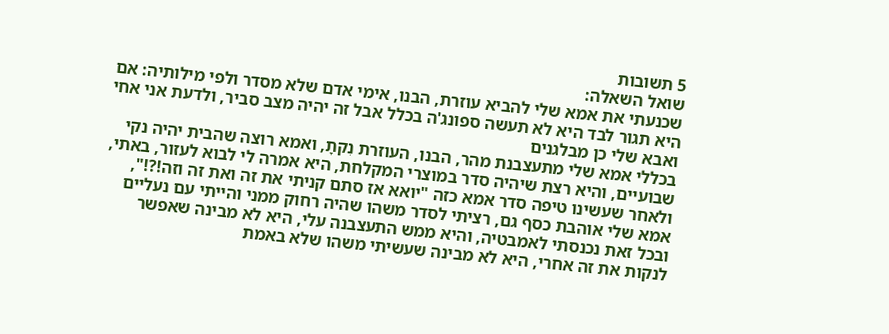5 תשובות
שואל השאלה:
שכנעתי את אמא שלי להביא עוזרת, הבנו, אימי אדם שלא מסדר ולפי מילותיה: אם היא תגור לבד היא לא תעשה ספונג'ה בכלל אבל זה יהיה מצב סביר, ולדעת אני אחי ואבא שלי כן מבלגנים
בכללי אמא שלי מתעצבנת מהר, הבנו, העוזרת נִקתָ, ואמא רוצה שהבית יהיה נקי שבועיים, והיא רצת שיהיה סדר במוצרי המקלחת, היא אמרה לי לבוא לעזור, באתי, ולאחר שעשינו טיפה סדר אמא כזה "יואא אז סתם קניתי את זה ואת זה וזה!?!", אמא שלי אוהבת כסף גם, רציתי לסדר משהו שהיה רחוק ממני והייתי עם נעליים ובכל זאת נכנסתי לאמבטיה, והיא ממש התעצבנה עלי, היא לא מבינה שאפשר לנקות את זה אחרי, היא לא מבינה שעשיתי משהו שלא באמת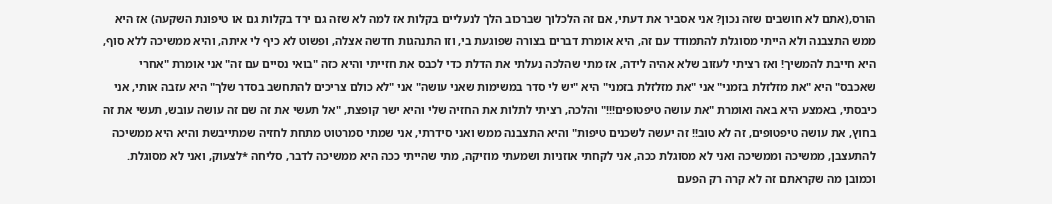הורס,(אתם לא חושבים שזה נכון? אני אסביר את דעתי, אם זה הלכלוך שברכוב הלך לנעליים בקלות אז למה לא שזה גם ירד בקלות גם או טיפונת השקעה) אז היא ממש התצבנה ולא הייתי מסוגלת להתמודד עם זה, היא אומרת דברים בצורה שפוגעת בי, וזו התנהגות חדשה אצלה, ופשוט לא כיף לי איתה, והיא ממשיכה ללא סוף, היא חייבת להמשיך! ואז רציתי לעזוב שלא אהיה לידה, אז מתי שהלכה נעלתי את הדלת כדי לכבס את חזייתי והיא כזה "בואי נסיים עם זה" אני אומרת "אחרי שאכבס" היא "את מזלזלת בזמני" אני "את מזלזלת בזמני" היא "יש לי סדר במשימות שאני עושה" אני "לא כולם צריכים להתחשב בסדר שלך" היא עזבה אותי, אני כיבסתי, באמצע היא באה ואומרת "את עושה טיפטופים!!!" והלכה, רציתי לתלות את החזיה שלי והיא ישר קופצת, "אל תעשי את זה שם זה עושה עובש, תעשי את זה בחוץ, את עושה טיפטופים, זה לא טוב!! זה יעשה לשכנים טיפות" והיא התצבנה ממש ואני סידרתי, אני שמתי סמרטוט מתחת לחזיה שמתייבשת והיא היא ממשיכה להתעצבן, ממשיכה וממשיכה ואני לא מסוגלת ככה, אני לקחתי אוזניות ושמעתי מוזיקה, מתי שהייתי ככה היא ממשיכה לדבר, סליחה *לצעוק, ואני לא מסוגלת.
וכמובן מה שקראתם זה לא קרה רק הפעם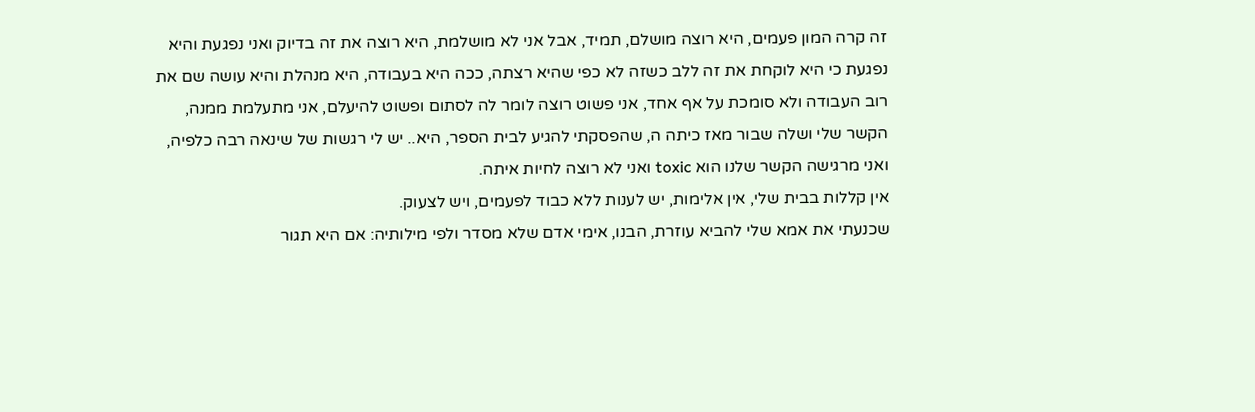זה קרה המון פעמים, היא רוצה מושלם, תמיד, אבל אני לא מושלמת, היא רוצה את זה בדיוק ואני נפגעת והיא נפגעת כי היא לוקחת את זה ללב כשזה לא כפי שהיא רצתה, ככה היא בעבודה, היא מנהלת והיא עושה שם את רוב העבודה ולא סומכת על אף אחד, אני פשוט רוצה לומר לה לסתום ופשוט להיעלם, אני מתעלמת ממנה, הקשר שלי ושלה שבור מאז כיתה ה, שהפסקתי להגיע לבית הספר, היא.. יש לי רגשות של שינאה רבה כלפיה, ואני מרגישה הקשר שלנו הוא toxic ואני לא רוצה לחיות איתה.
אין קללות בבית שלי, אין אלימות, יש לענות ללא כבוד לפעמים, ויש לצעוק.
שכנעתי את אמא שלי להביא עוזרת, הבנו, אימי אדם שלא מסדר ולפי מילותיה: אם היא תגור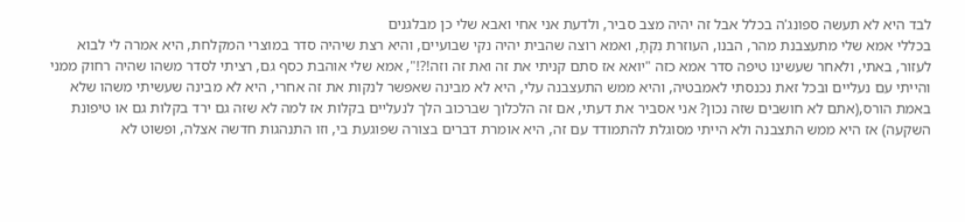לבד היא לא תעשה ספונג'ה בכלל אבל זה יהיה מצב סביר, ולדעת אני אחי ואבא שלי כן מבלגנים
בכללי אמא שלי מתעצבנת מהר, הבנו, העוזרת נִקתָ, ואמא רוצה שהבית יהיה נקי שבועיים, והיא רצת שיהיה סדר במוצרי המקלחת, היא אמרה לי לבוא לעזור, באתי, ולאחר שעשינו טיפה סדר אמא כזה "יואא אז סתם קניתי את זה ואת זה וזה!?!", אמא שלי אוהבת כסף גם, רציתי לסדר משהו שהיה רחוק ממני והייתי עם נעליים ובכל זאת נכנסתי לאמבטיה, והיא ממש התעצבנה עלי, היא לא מבינה שאפשר לנקות את זה אחרי, היא לא מבינה שעשיתי משהו שלא באמת הורס,(אתם לא חושבים שזה נכון? אני אסביר את דעתי, אם זה הלכלוך שברכוב הלך לנעליים בקלות אז למה לא שזה גם ירד בקלות גם או טיפונת השקעה) אז היא ממש התצבנה ולא הייתי מסוגלת להתמודד עם זה, היא אומרת דברים בצורה שפוגעת בי, וזו התנהגות חדשה אצלה, ופשוט לא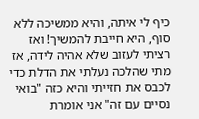כיף לי איתה, והיא ממשיכה ללא סוף, היא חייבת להמשיך! ואז רציתי לעזוב שלא אהיה לידה, אז מתי שהלכה נעלתי את הדלת כדי לכבס את חזייתי והיא כזה "בואי נסיים עם זה" אני אומרת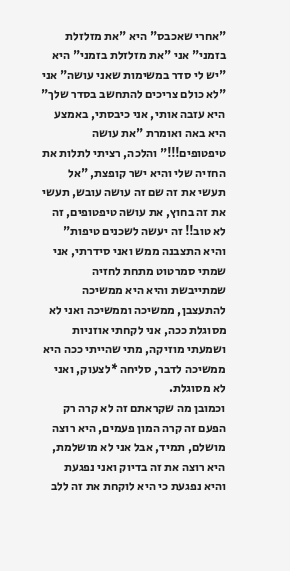"אחרי שאכבס" היא "את מזלזלת בזמני" אני "את מזלזלת בזמני" היא "יש לי סדר במשימות שאני עושה" אני "לא כולם צריכים להתחשב בסדר שלך" היא עזבה אותי, אני כיבסתי, באמצע היא באה ואומרת "את עושה טיפטופים!!!" והלכה, רציתי לתלות את החזיה שלי והיא ישר קופצת, "אל תעשי את זה שם זה עושה עובש, תעשי את זה בחוץ, את עושה טיפטופים, זה לא טוב!! זה יעשה לשכנים טיפות" והיא התצבנה ממש ואני סידרתי, אני שמתי סמרטוט מתחת לחזיה שמתייבשת והיא היא ממשיכה להתעצבן, ממשיכה וממשיכה ואני לא מסוגלת ככה, אני לקחתי אוזניות ושמעתי מוזיקה, מתי שהייתי ככה היא ממשיכה לדבר, סליחה *לצעוק, ואני לא מסוגלת.
וכמובן מה שקראתם זה לא קרה רק הפעם זה קרה המון פעמים, היא רוצה מושלם, תמיד, אבל אני לא מושלמת, היא רוצה את זה בדיוק ואני נפגעת והיא נפגעת כי היא לוקחת את זה ללב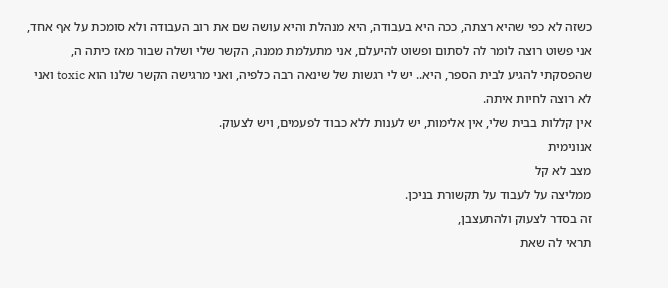כשזה לא כפי שהיא רצתה, ככה היא בעבודה, היא מנהלת והיא עושה שם את רוב העבודה ולא סומכת על אף אחד, אני פשוט רוצה לומר לה לסתום ופשוט להיעלם, אני מתעלמת ממנה, הקשר שלי ושלה שבור מאז כיתה ה, שהפסקתי להגיע לבית הספר, היא.. יש לי רגשות של שינאה רבה כלפיה, ואני מרגישה הקשר שלנו הוא toxic ואני לא רוצה לחיות איתה.
אין קללות בבית שלי, אין אלימות, יש לענות ללא כבוד לפעמים, ויש לצעוק.
אנונימית
מצב לא קל
ממליצה על לעבוד על תקשורת בניכן.
זה בסדר לצעוק ולהתעצבן,
תראי לה שאת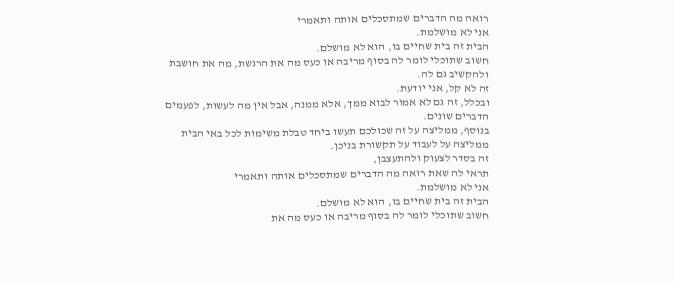רואה מה הדברים שמתסכלים אותה ותאמרי
אני לא מושלמת.
הבית זה בית שחיים בו, הוא לא מושלם.
חשוב שתוכלי לומר לה בסוף מריבה או כעס מה את הרגשת, מה את חושבת ולהקשיב גם לה.
זה לא קל, אני יודעת.
ובכלל, זה גם לא אמור לבוא ממך, אלא ממנה, אבל אין מה לעשות, לפעמים הדברים שונים.
בנוסף, ממליצה על זה שכולכם תעשו ביחד טבלת משימות לכל באי הבית
ממליצה על לעבוד על תקשורת בניכן.
זה בסדר לצעוק ולהתעצבן,
תראי לה שאת רואה מה הדברים שמתסכלים אותה ותאמרי
אני לא מושלמת.
הבית זה בית שחיים בו, הוא לא מושלם.
חשוב שתוכלי לומר לה בסוף מריבה או כעס מה את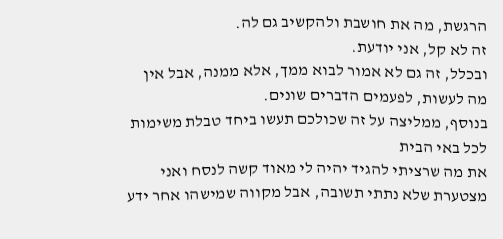הרגשת, מה את חושבת ולהקשיב גם לה.
זה לא קל, אני יודעת.
ובכלל, זה גם לא אמור לבוא ממך, אלא ממנה, אבל אין מה לעשות, לפעמים הדברים שונים.
בנוסף, ממליצה על זה שכולכם תעשו ביחד טבלת משימות לכל באי הבית
את מה שרציתי להגיד יהיה לי מאוד קשה לנסח ואני מצטערת שלא נתתי תשובה, אבל מקווה שמישהו אחר ידע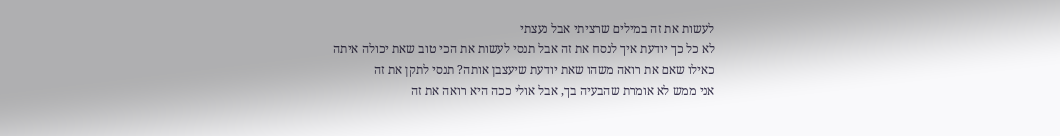לעשות את זה במילים שרציתי אבל נעצתי
לא כל כך יודעת איך לנסח את זה אבל תנסי לעשות את הכי טוב שאת יכולה איתה
כאילו שאם את רואה משהו שאת יודעת שיעצבן אותה? תנסי לתקן את זה
אני ממש לא אומרת שהבעיה בך, אבל אולי ככה היא רואה את זה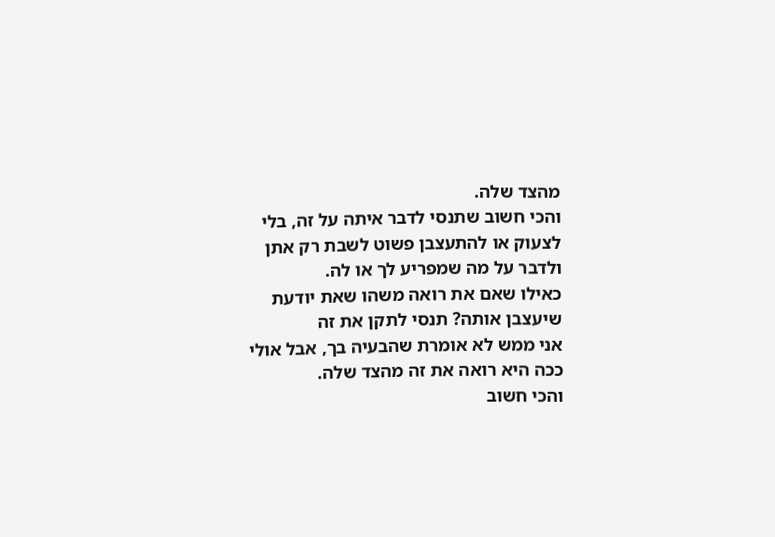מהצד שלה.
והכי חשוב שתנסי לדבר איתה על זה, בלי לצעוק או להתעצבן פשוט לשבת רק אתן ולדבר על מה שמפריע לך או לה.
כאילו שאם את רואה משהו שאת יודעת שיעצבן אותה? תנסי לתקן את זה
אני ממש לא אומרת שהבעיה בך, אבל אולי ככה היא רואה את זה מהצד שלה.
והכי חשוב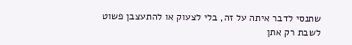שתנסי לדבר איתה על זה, בלי לצעוק או להתעצבן פשוט לשבת רק אתן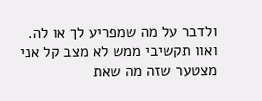ולדבר על מה שמפריע לך או לה.
ואוו תקשיבי ממש לא מצב קל אני מצטער שזה מה שאת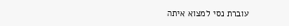עוברת נסי למצוא איתה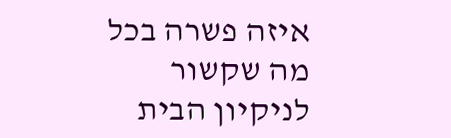איזה פשרה בכל מה שקשור לניקיון הבית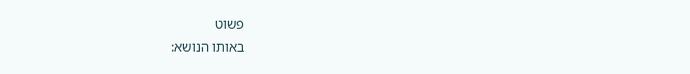פשוט
באותו הנושא: